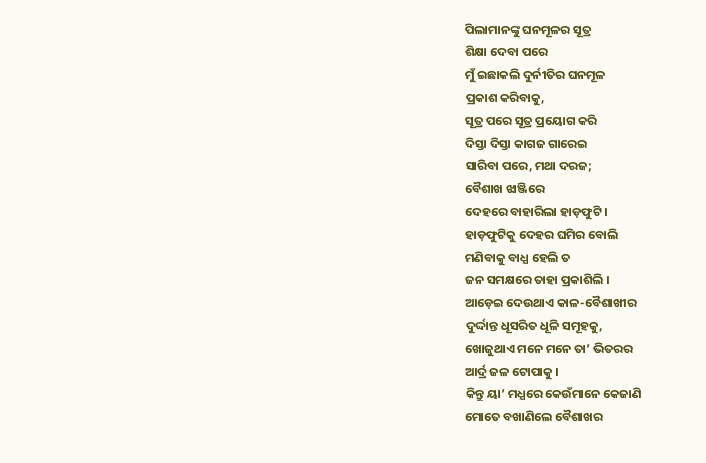ପିଲାମାନଙ୍କୁ ଘନମୂଳର ସୂତ୍ର
ଶିକ୍ଷା ଦେବା ପରେ
ମୁଁ ଇଛାକଲି ଦୁର୍ନୀତିର ଘନମୂଳ
ପ୍ରକାଶ କରିବାକୁ,
ସୂତ୍ର ପରେ ସୂତ୍ର ପ୍ରୟୋଗ କରି
ଦିସ୍ତା ଦିସ୍ତା କାଗଜ ଗାରେଇ
ସାରିବା ପରେ, ମଥା ଦରଜ;
ବୈଶାଖ ଝାଞ୍ଜିରେ
ଦେହରେ ବାହାରିଲା ହାଡ଼ଫୁଟି ।
ହାଡ଼ଫୁଟିକୁ ଦେହର ଘମିର ବୋଲି
ମଣିବାକୁ ବାଧ୍ଯ ହେଲି ତ
ଜନ ସମକ୍ଷରେ ତାହା ପ୍ରକାଶିଲି ।
ଆଡ଼େଇ ଦେଉଥାଏ କାଳ-ବୈଶାଖୀର
ଦୁର୍ଦ୍ଦାନ୍ତ ଧୂସରିତ ଧୂଳି ସମୂହକୁ,
ଖୋଜୁଥାଏ ମନେ ମନେ ତା’ ଭିତରର
ଆର୍ଦ୍ର ଜଳ ଟୋପାକୁ ।
କିନ୍ତୁ ୟା’ ମଧ୍ଯରେ କେଉଁମାନେ କେଜାଣି
ମୋତେ ବଖାଣିଲେ ବୈଶାଖର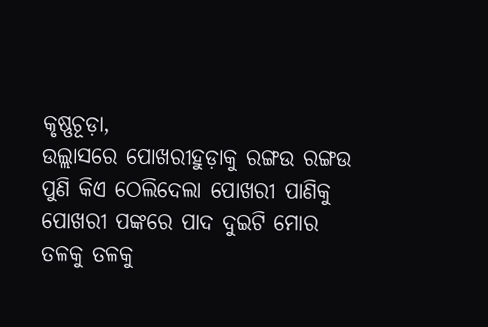କୃଷ୍ଣଚୂଡ଼ା,
ଉଲ୍ଲାସରେ ପୋଖରୀହୁଡ଼ାକୁ ରଙ୍ଗଉ ରଙ୍ଗଉ
ପୁଣି କିଏ ଠେଲିଦେଲା ପୋଖରୀ ପାଣିକୁ
ପୋଖରୀ ପଙ୍କରେ ପାଦ ଦୁଇଟି ମୋର
ତଳକୁ ତଳକୁ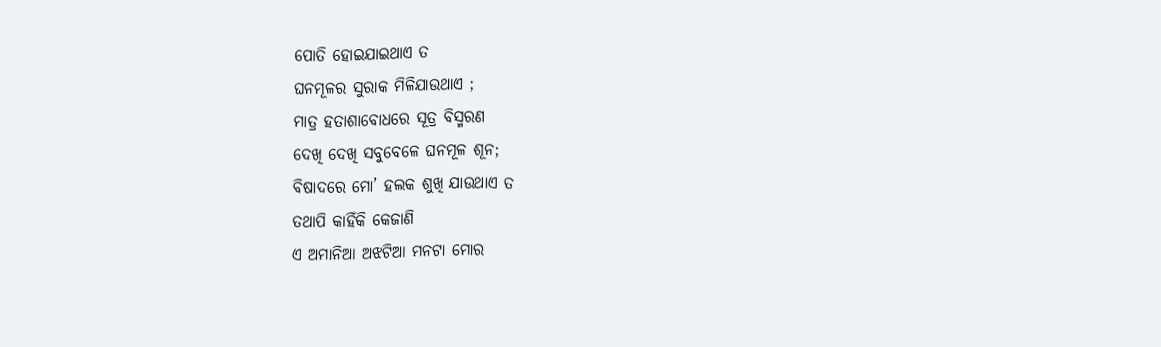ପୋତି ହୋଇଯାଇଥାଏ ତ
ଘନମୂଳର ସୁରାକ ମିଳିଯାଉଥାଏ ;
ମାତ୍ର ହତାଶାବୋଧରେ ସୂତ୍ର ବିସ୍ମରଣ
ଦେଖି ଦେଖି ସବୁବେଳେ ଘନମୂଳ ଶୂନ;
ବିଷାଦରେ ମୋ’ ହଲକ ଶୁଖି ଯାଉଥାଏ ତ
ତଥାପି କାହିଁକି କେଜାଣି
ଏ ଅମାନିଆ ଅଝଟିଆ ମନଟା ମୋର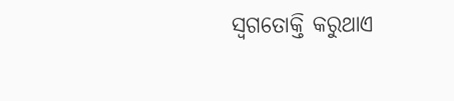ସ୍ବଗତୋକ୍ତି କରୁଥାଏ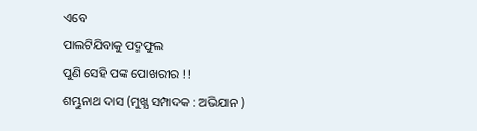ଏବେ
ପାଲଟିଯିବାକୁ ପଦ୍ମଫୁଲ
ପୁଣି ସେହି ପଙ୍କ ପୋଖରୀର !!
ଶମ୍ଭୁନାଥ ଦାସ (ମୁଖ୍ଯ ସମ୍ପାଦକ : ଅଭିଯାନ )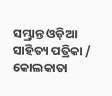ସମ୍ଭ୍ରାନ୍ତ ଓଡ଼ିଆ ସାହିତ୍ୟ ପତ୍ରିକା / କୋଲକାତା